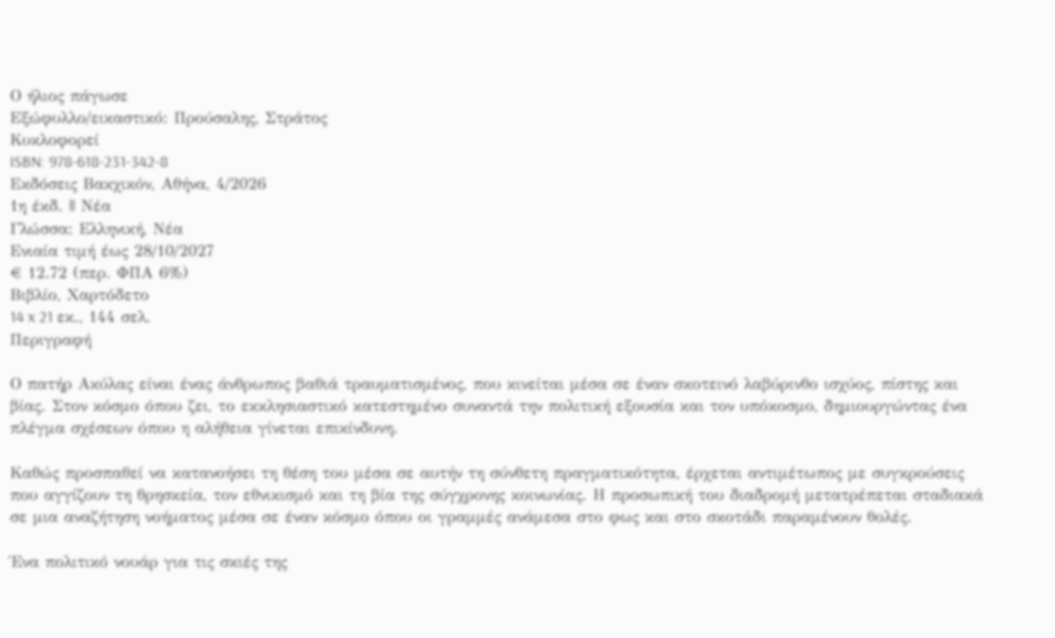Ο ήλιος πάγωσε
Εξώφυλλο/εικαστικό: Προύσαλης, Στράτος
Κυκλοφορεί
ISBN: 978-618-231-342-8
Εκδόσεις Βακχικόν, Αθήνα, 4/2026
1η έκδ. || Νέα
Γλώσσα: Ελληνική, Νέα
Ενιαία τιμή έως 28/10/2027
€ 12.72 (περ. ΦΠΑ 6%)
Βιβλίο, Χαρτόδετο
14 x 21 εκ., 144 σελ.
Περιγραφή

Ο πατήρ Ακύλας είναι ένας άνθρωπος βαθιά τραυματισμένος, που κινείται μέσα σε έναν σκοτεινό λαβύρινθο ισχύος, πίστης και βίας. Στον κόσμο όπου ζει, το εκκλησιαστικό κατεστημένο συναντά την πολιτική εξουσία και τον υπόκοσμο, δημιουργώντας ένα πλέγμα σχέσεων όπου η αλήθεια γίνεται επικίνδυνη.

Καθώς προσπαθεί να κατανοήσει τη θέση του μέσα σε αυτήν τη σύνθετη πραγματικότητα, έρχεται αντιμέτωπος με συγκρούσεις που αγγίζουν τη θρησκεία, τον εθνικισμό και τη βία της σύγχρονης κοινωνίας. Η προσωπική του διαδρομή μετατρέπεται σταδιακά σε μια αναζήτηση νοήματος μέσα σε έναν κόσμο όπου οι γραμμές ανάμεσα στο φως και στο σκοτάδι παραμένουν θολές.

Ένα πολιτικό νουάρ για τις σκιές της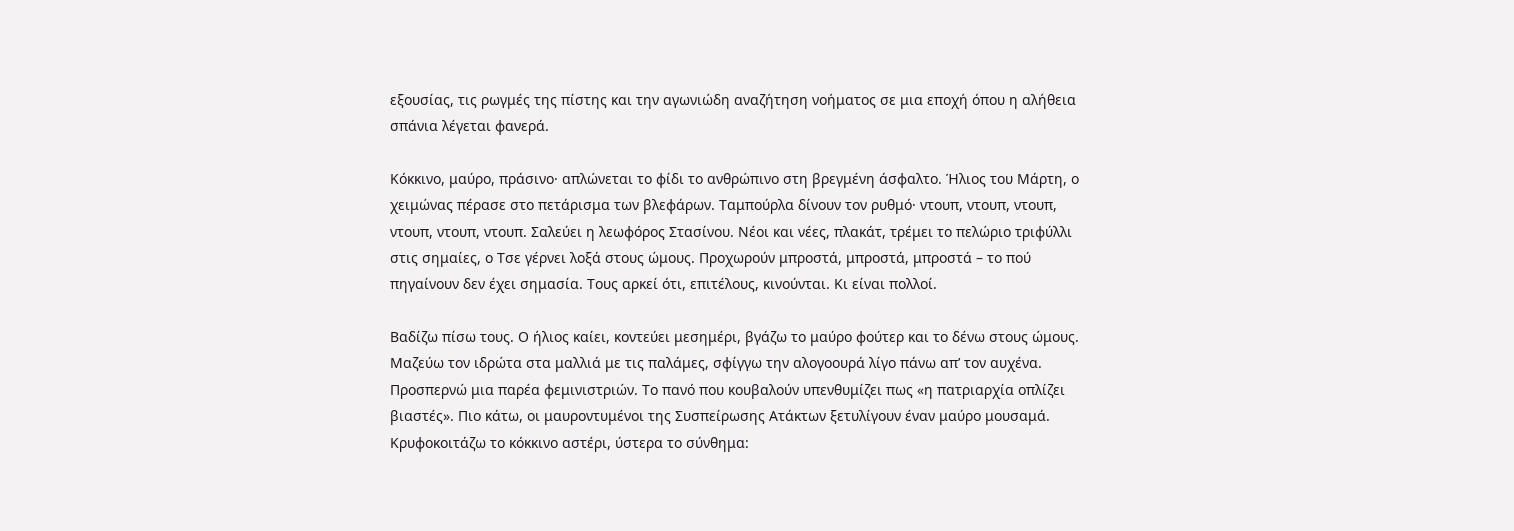εξουσίας, τις ρωγμές της πίστης και την αγωνιώδη αναζήτηση νοήματος σε μια εποχή όπου η αλήθεια σπάνια λέγεται φανερά.

Κόκκινο, μαύρο, πράσινο· απλώνεται το φίδι το ανθρώπινο στη βρεγμένη άσφαλτο. Ήλιος του Μάρτη, ο χειμώνας πέρασε στο πετάρισμα των βλεφάρων. Ταμπούρλα δίνουν τον ρυθμό· ντουπ, ντουπ, ντουπ, ντουπ, ντουπ, ντουπ. Σαλεύει η λεωφόρος Στασίνου. Νέοι και νέες, πλακάτ, τρέμει το πελώριο τριφύλλι στις σημαίες, ο Τσε γέρνει λοξά στους ώμους. Προχωρούν μπροστά, μπροστά, μπροστά – το πού πηγαίνουν δεν έχει σημασία. Τους αρκεί ότι, επιτέλους, κινούνται. Κι είναι πολλοί.

Βαδίζω πίσω τους. Ο ήλιος καίει, κοντεύει μεσημέρι, βγάζω το μαύρο φούτερ και το δένω στους ώμους. Μαζεύω τον ιδρώτα στα μαλλιά με τις παλάμες, σφίγγω την αλογοουρά λίγο πάνω απ’ τον αυχένα. Προσπερνώ μια παρέα φεμινιστριών. Το πανό που κουβαλούν υπενθυμίζει πως «η πατριαρχία οπλίζει βιαστές». Πιο κάτω, οι μαυροντυμένοι της Συσπείρωσης Ατάκτων ξετυλίγουν έναν μαύρο μουσαμά. Κρυφοκοιτάζω το κόκκινο αστέρι, ύστερα το σύνθημα: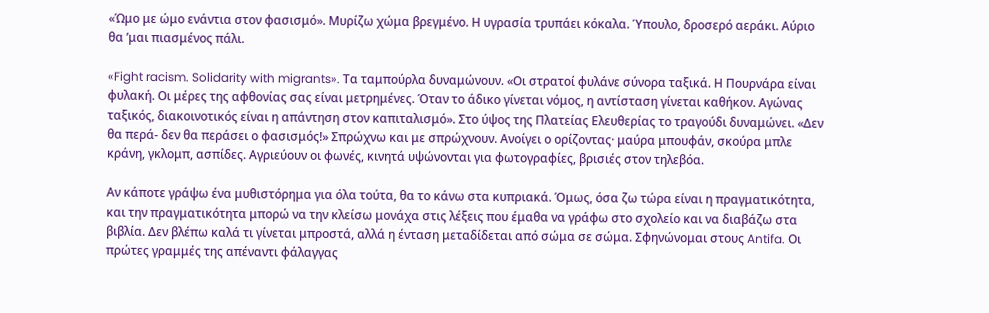«Ώμο με ώμο ενάντια στον φασισμό». Μυρίζω χώμα βρεγμένο. Η υγρασία τρυπάει κόκαλα. Ύπουλο, δροσερό αεράκι. Αύριο θα ’μαι πιασμένος πάλι.

«Fight racism. Solidarity with migrants». Τα ταμπούρλα δυναμώνουν. «Οι στρατοί φυλάνε σύνορα ταξικά. Η Πουρνάρα είναι φυλακή. Οι μέρες της αφθονίας σας είναι μετρημένες. Όταν το άδικο γίνεται νόμος, η αντίσταση γίνεται καθήκον. Αγώνας ταξικός, διακοινοτικός είναι η απάντηση στον καπιταλισμό». Στο ύψος της Πλατείας Ελευθερίας το τραγούδι δυναμώνει. «Δεν θα περά- δεν θα περάσει ο φασισμός!» Σπρώχνω και με σπρώχνουν. Ανοίγει ο ορίζοντας· μαύρα μπουφάν, σκούρα μπλε κράνη, γκλομπ, ασπίδες. Αγριεύουν οι φωνές, κινητά υψώνονται για φωτογραφίες, βρισιές στον τηλεβόα.

Αν κάποτε γράψω ένα μυθιστόρημα για όλα τούτα, θα το κάνω στα κυπριακά. Όμως, όσα ζω τώρα είναι η πραγματικότητα, και την πραγματικότητα μπορώ να την κλείσω μονάχα στις λέξεις που έμαθα να γράφω στο σχολείο και να διαβάζω στα βιβλία. Δεν βλέπω καλά τι γίνεται μπροστά, αλλά η ένταση μεταδίδεται από σώμα σε σώμα. Σφηνώνομαι στους Antifa. Οι πρώτες γραμμές της απέναντι φάλαγγας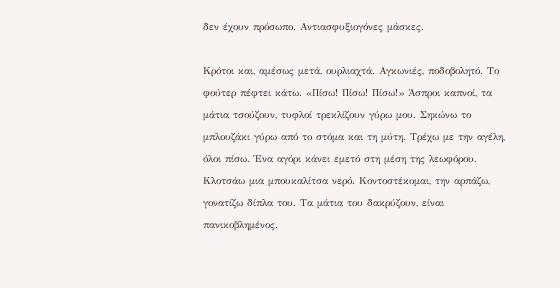δεν έχουν πρόσωπο. Αντιασφυξιογόνες μάσκες.

Κρότοι και, αμέσως μετά, ουρλιαχτά. Αγκωνιές, ποδοβολητό. Το φούτερ πέφτει κάτω. «Πίσω! Πίσω! Πίσω!» Άσπροι καπνοί, τα μάτια τσούζουν, τυφλοί τρεκλίζουν γύρω μου. Σηκώνω το μπλουζάκι γύρω από το στόμα και τη μύτη. Τρέχω με την αγέλη, όλοι πίσω. Ένα αγόρι κάνει εμετό στη μέση της λεωφόρου. Κλοτσάω μια μπουκαλίτσα νερό. Κοντοστέκομαι, την αρπάζω, γονατίζω δίπλα του. Τα μάτια του δακρύζουν, είναι πανικοβλημένος.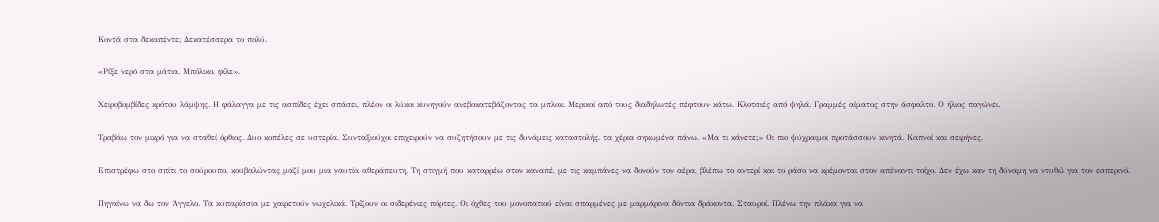Κοντά στα δεκαπέντε; Δεκατέσσερα το πολύ.

«Ρίξε νερό στα μάτια. Μπόλικο, φίλε».

Χειροβομβίδες κρότου λάμψης. Η φάλαγγα με τις ασπίδες έχει σπάσει, πλέον οι λύκοι κυνηγούν ανεβοκατεβάζοντας τα μπλοκ. Μερικοί από τους διαδηλωτές πέφτουν κάτω. Κλοτσιές από ψηλά. Γραμμές αίματος στην άσφαλτο. Ο ήλιος παγώνει.

Τραβάω τον μικρό για να σταθεί όρθιος. Δυο κοπέλες σε υστερία. Συνταξιούχοι επιχειρούν να συζητήσουν με τις δυνάμεις καταστολής, τα χέρια σηκωμένα πάνω. «Μα τι κάνετε;» Οι πιο ψύχραιμοι προτάσσουν κινητά. Καπνοί και σειρήνες.

Επιστρέφω στο σπίτι το σούρουπο, κουβαλώντας μαζί μου μια ναυτία αθεράπευτη. Τη στιγμή που καταρρέω στον καναπέ, με τις καμπάνες να δονούν τον αέρα, βλέπω το αντερί και το ράσο να κρέμονται στον απέναντι τοίχο. Δεν έχω καν τη δύναμη να ντυθώ για τον εσπερινό.

Πηγαίνω να δω τον Άγγελο. Τα κυπαρίσσια με χαιρετούν νωχελικά. Τρίζουν οι σιδερένιες πόρτες. Οι όχθες του μονοπατιού είναι σπαρμένες με μαρμάρινα δόντια δράκοντα. Σταυροί. Πλένω την πλάκα για να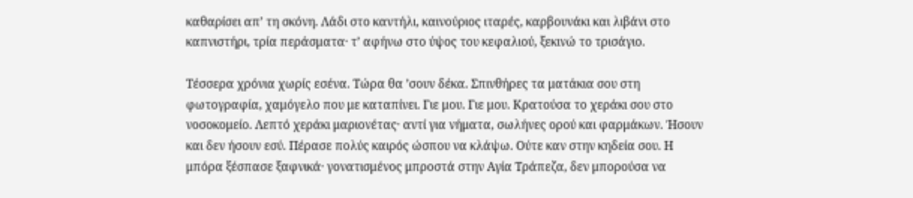καθαρίσει απ’ τη σκόνη. Λάδι στο καντήλι, καινούριος ιταρές, καρβουνάκι και λιβάνι στο καπνιστήρι, τρία περάσματα· τ’ αφήνω στο ύψος του κεφαλιού, ξεκινώ το τρισάγιο.

Τέσσερα χρόνια χωρίς εσένα. Τώρα θα ’σουν δέκα. Σπινθήρες τα ματάκια σου στη φωτογραφία, χαμόγελο που με καταπίνει. Γιε μου. Γιε μου. Κρατούσα το χεράκι σου στο νοσοκομείο. Λεπτό χεράκι μαριονέτας· αντί για νήματα, σωλήνες ορού και φαρμάκων. Ήσουν και δεν ήσουν εσύ. Πέρασε πολύς καιρός ώσπου να κλάψω. Ούτε καν στην κηδεία σου. Η μπόρα ξέσπασε ξαφνικά· γονατισμένος μπροστά στην Αγία Τράπεζα, δεν μπορούσα να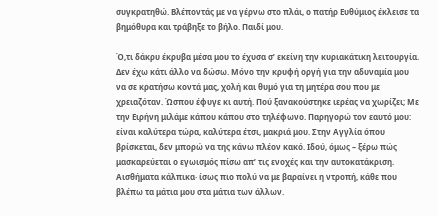συγκρατηθώ. Βλέποντάς με να γέρνω στο πλάι, ο πατήρ Ευθύμιος έκλεισε τα βημόθυρα και τράβηξε το βήλο. Παιδί μου.

Ό,τι δάκρυ έκρυβα μέσα μου το έχυσα σ’ εκείνη την κυριακάτικη λειτουργία. Δεν έχω κάτι άλλο να δώσω. Μόνο την κρυφή οργή για την αδυναμία μου να σε κρατήσω κοντά μας, χολή και θυμό για τη μητέρα σου που με χρειαζόταν. Ώσπου έφυγε κι αυτή. Πού ξανακούστηκε ιερέας να χωρίζει; Με την Ειρήνη μιλάμε κάπου κάπου στο τηλέφωνο. Παρηγορώ τον εαυτό μου: είναι καλύτερα τώρα, καλύτερα έτσι, μακριά μου. Στην Αγγλία όπου βρίσκεται, δεν μπορώ να της κάνω πλέον κακό. Ιδού, όμως – ξέρω πώς μασκαρεύεται ο εγωισμός πίσω απ’ τις ενοχές και την αυτοκατάκριση. Αισθήματα κάλπικα· ίσως πιο πολύ να με βαραίνει η ντροπή, κάθε που βλέπω τα μάτια μου στα μάτια των άλλων.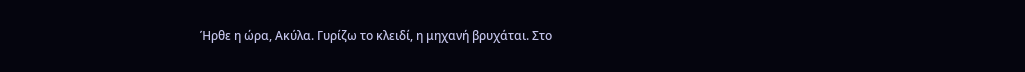Ήρθε η ώρα, Ακύλα. Γυρίζω το κλειδί, η μηχανή βρυχάται. Στο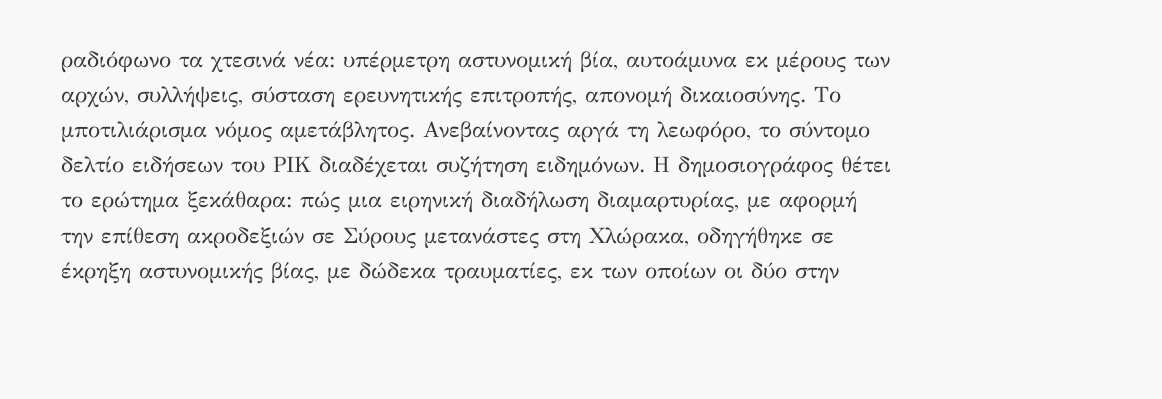ραδιόφωνο τα χτεσινά νέα: υπέρμετρη αστυνομική βία, αυτοάμυνα εκ μέρους των αρχών, συλλήψεις, σύσταση ερευνητικής επιτροπής, απονομή δικαιοσύνης. Το μποτιλιάρισμα νόμος αμετάβλητος. Ανεβαίνοντας αργά τη λεωφόρο, το σύντομο δελτίο ειδήσεων του ΡΙΚ διαδέχεται συζήτηση ειδημόνων. Η δημοσιογράφος θέτει το ερώτημα ξεκάθαρα: πώς μια ειρηνική διαδήλωση διαμαρτυρίας, με αφορμή την επίθεση ακροδεξιών σε Σύρους μετανάστες στη Χλώρακα, οδηγήθηκε σε έκρηξη αστυνομικής βίας, με δώδεκα τραυματίες, εκ των οποίων οι δύο στην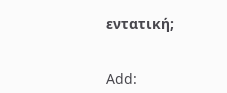εντατική;


Add: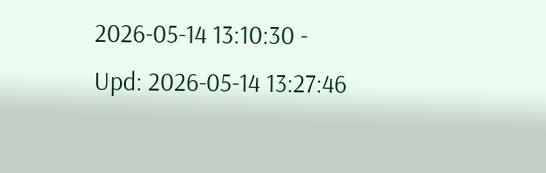2026-05-14 13:10:30 - Upd: 2026-05-14 13:27:46